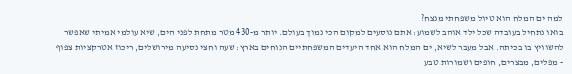למה ים המלח הוא טיול משפחתי מנצח?
בואו נתחיל בעובדה שכל ילד אוהב לשמוע: אתם נוסעים למקום הכי נמוך בעולם. יותר מ-430 מטר מתחת לפני הים, שיא עולמי אמיתי שאפשר להשוויץ בו בכיתה. אבל מעבר לשיא, ים המלח הוא אחד היעדים המשפחתיים הנוחים בארץ: שעה וחצי נסיעה מירושלים, ריכוז אטרקציות צפוף - מפלים, מבצרים, חופים ושמורות טבע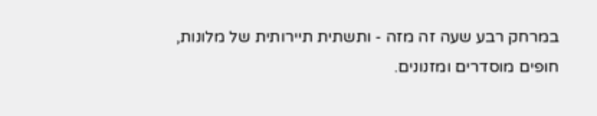במרחק רבע שעה זה מזה - ותשתית תיירותית של מלונות, חופים מוסדרים ומזנונים.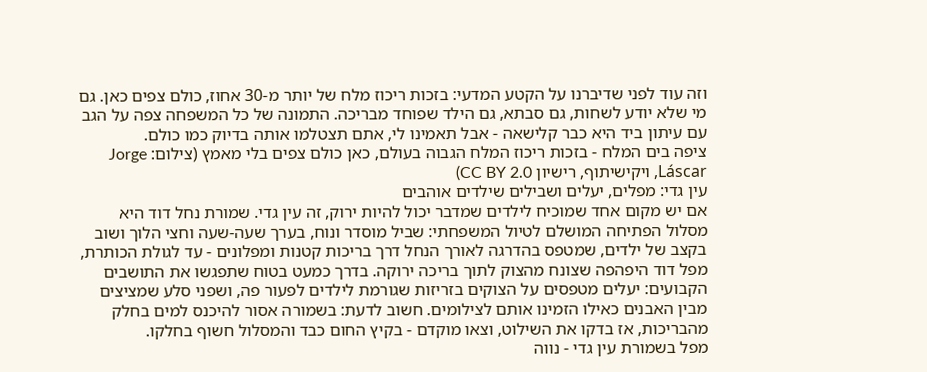וזה עוד לפני שדיברנו על הקטע המדעי: בזכות ריכוז מלח של יותר מ-30 אחוז, כולם צפים כאן. גם מי שלא יודע לשחות, גם סבתא, גם הילד שפוחד מבריכה. התמונה של כל המשפחה צפה על הגב עם עיתון ביד היא כבר קלישאה - אבל תאמינו לי, אתם תצטלמו אותה בדיוק כמו כולם.
ציפה בים המלח - בזכות ריכוז המלח הגבוה בעולם, כאן כולם צפים בלי מאמץ (צילום: Jorge Láscar, ויקישיתוף, רישיון CC BY 2.0)
עין גדי: מפלים, יעלים ושבילים שילדים אוהבים
אם יש מקום אחד שמוכיח לילדים שמדבר יכול להיות ירוק, זה עין גדי. שמורת נחל דוד היא מסלול הפתיחה המושלם לטיול המשפחתי: שביל מוסדר ונוח, בערך שעה-שעה וחצי הלוך ושוב בקצב של ילדים, שמטפס בהדרגה לאורך הנחל דרך בריכות קטנות ומפלונים - עד לגולת הכותרת, מפל דוד היפהפה שצונח מהצוק לתוך בריכה ירוקה. בדרך כמעט בטוח שתפגשו את התושבים הקבועים: יעלים מטפסים על הצוקים בזריזות שגורמת לילדים לפעור פה, ושפני סלע שמציצים מבין האבנים כאילו הזמינו אותם לצילומים. חשוב לדעת: בשמורה אסור להיכנס למים בחלק מהבריכות, אז בדקו את השילוט, וצאו מוקדם - בקיץ החום כבד והמסלול חשוף בחלקו.
מפל בשמורת עין גדי - נווה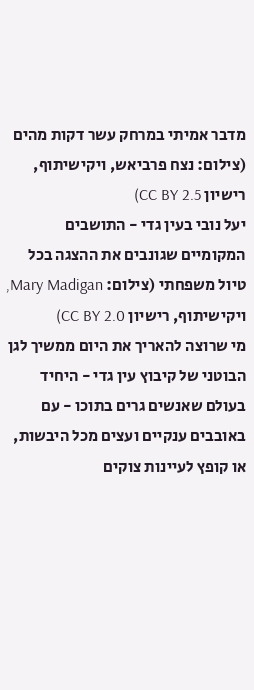מדבר אמיתי במרחק עשר דקות מהים (צילום: נצח פרביאש, ויקישיתוף, רישיון CC BY 2.5)
יעל נובי בעין גדי - התושבים המקומיים שגונבים את ההצגה בכל טיול משפחתי (צילום: Mary Madigan, ויקישיתוף, רישיון CC BY 2.0)
מי שרוצה להאריך את היום ממשיך לגן הבוטני של קיבוץ עין גדי - היחיד בעולם שאנשים גרים בתוכו - עם באובבים ענקיים ועצים מכל היבשות, או קופץ לעיינות צוקים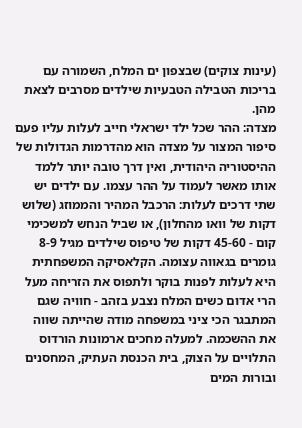(עינות צוקים) שבצפון ים המלח, השמורה עם בריכות הטבילה הטבעיות שילדים מסרבים לצאת מהן.
מצדה: ההר שכל ילד ישראלי חייב לעלות עליו פעם
סיפור המצור על מצדה הוא מהדרמות הגדולות של ההיסטוריה היהודית, ואין דרך טובה יותר ללמד אותו מאשר לעמוד על ההר עצמו. עם ילדים יש שתי דרכים לעלות: הרכבל המהיר והממוזג (שלוש דקות של וואו מהחלון), או שביל הנחש למשכימי קום - 45-60 דקות של טיפוס שילדים מגיל 8-9 גומרים בגאווה עצומה. הקלאסיקה המשפחתית היא לעלות לפנות בוקר ולתפוס את הזריחה מעל הרי אדום כשים המלח נצבע בזהב - חוויה שגם המתבגר הכי ציני במשפחה מודה שהייתה שווה את ההשכמה. למעלה מחכים ארמונות הורדוס התלויים על הצוק, בית הכנסת העתיק, המחסנים ובורות המים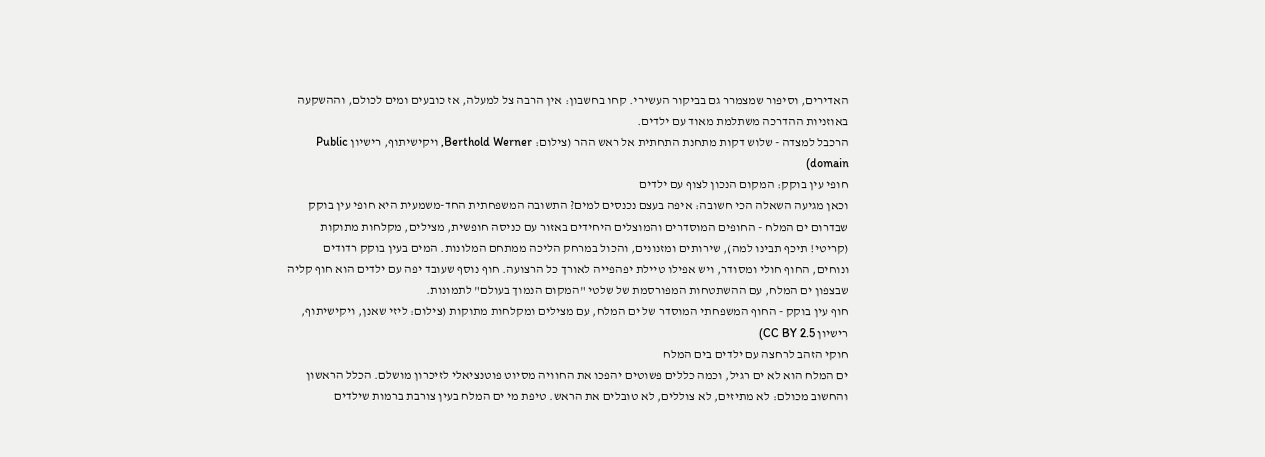האדירים, וסיפור שמצמרר גם בביקור העשירי. קחו בחשבון: אין הרבה צל למעלה, אז כובעים ומים לכולם, וההשקעה באוזניות ההדרכה משתלמת מאוד עם ילדים.
הרכבל למצדה - שלוש דקות מתחנת התחתית אל ראש ההר (צילום: Berthold Werner, ויקישיתוף, רישיון Public domain)
חופי עין בוקק: המקום הנכון לצוף עם ילדים
וכאן מגיעה השאלה הכי חשובה: איפה בעצם נכנסים למים? התשובה המשפחתית החד-משמעית היא חופי עין בוקק שבדרום ים המלח - החופים המוסדרים והמוצלים היחידים באזור עם כניסה חופשית, מצילים, מקלחות מתוקות (קריטי! תיכף תבינו למה), שירותים ומזנונים, והכול במרחק הליכה ממתחם המלונות. המים בעין בוקק רדודים ונוחים, החוף חולי ומסודר, ויש אפילו טיילת יפהפייה לאורך כל הרצועה. חוף נוסף שעובד יפה עם ילדים הוא חוף קליה שבצפון ים המלח, עם ההשתטחות המפורסמת של שלטי "המקום הנמוך בעולם" לתמונות.
חוף עין בוקק - החוף המשפחתי המוסדר של ים המלח, עם מצילים ומקלחות מתוקות (צילום: ליזי שאנן, ויקישיתוף, רישיון CC BY 2.5)
חוקי הזהב לרחצה עם ילדים בים המלח
ים המלח הוא לא ים רגיל, וכמה כללים פשוטים יהפכו את החוויה מסיוט פוטנציאלי לזיכרון מושלם. הכלל הראשון והחשוב מכולם: לא מתיזים, לא צוללים, לא טובלים את הראש. טיפת מי ים המלח בעין צורבת ברמות שילדים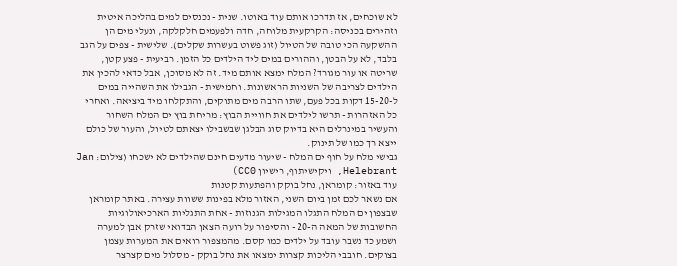לא שוכחים, אז תדרכו אותם עוד באוטו. שנית - נכנסים למים בהליכה איטית וזהירים בכניסה: הקרקעית מלוחה, חדה ולפעמים חלקלקה, ונעלי מים הן ההשקעה הכי טובה של הטיול (זוג פשוט בעשרות שקלים). שלישית - צפים על הגב בלבד, לא על הבטן, וההורים במים ליד הילדים כל הזמן. רביעית - פצע קטן, שריטה או עור מגורד? המלח ימצא אותם מיד. זה לא מסוכן, אבל כדאי להכין את הילדים לצריבה של השניות הראשונות. וחמישית - הגבילו את השהייה במים ל-15-20 דקות בכל פעם, שתו הרבה מים מתוקים, והתקלחו מיד ביציאה. ואחרי כל האזהרות - תרשו לילדים את חוויית הבוץ: מריחת בוץ ים המלח השחור והעשיר במינרלים היא בדיוק סוג הבלגן שבשבילו יצאתם לטיול, והעור של כולם ייצא רך כמו של תינוק.
גבישי מלח על חוף ים המלח - שיעור מדעים חינם שהילדים לא ישכחו (צילום: Jan Helebrant, ויקישיתוף, רישיון CC0)
עוד באזור: קומראן, נחל בוקק והפתעות קטנות
אם נשאר לכם זמן ביום השני, האזור מלא בפינות ששוות עצירה. באתר קומראן שבצפון ים המלח התגלו המגילות הגנוזות - אחת התגליות הארכיאולוגיות החשובות של המאה ה-20 - והסיפור על רועה הצאן הבדואי שזרק אבן למערה ושמע כד נשבר עובד על ילדים כמו קסם. מהמצפור רואים את המערות עצמן בצוקים. חובבי הליכות קצרות ימצאו את נחל בוקק - מסלול מים קצרצר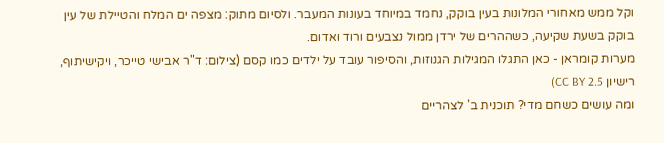וקל ממש מאחורי המלונות בעין בוקק, נחמד במיוחד בעונות המעבר. ולסיום מתוק: מצפה ים המלח והטיילת של עין בוקק בשעת שקיעה, כשההרים של ירדן ממול נצבעים ורוד ואדום.
מערות קומראן - כאן התגלו המגילות הגנוזות, והסיפור עובד על ילדים כמו קסם (צילום: ד"ר אבישי טייכר, ויקישיתוף, רישיון CC BY 2.5)
ומה עושים כשחם מדי? תוכנית ב' לצהריים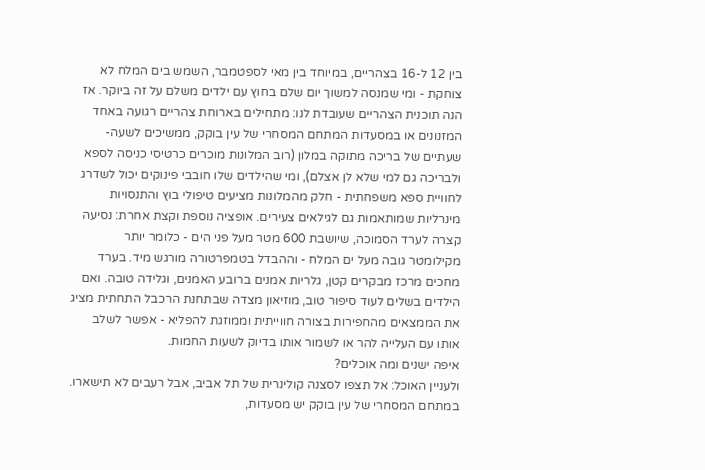בין 12 ל-16 בצהריים, במיוחד בין מאי לספטמבר, השמש בים המלח לא צוחקת - ומי שמנסה למשוך יום שלם בחוץ עם ילדים משלם על זה ביוקר. אז הנה תוכנית הצהריים שעובדת לנו: מתחילים בארוחת צהריים רגועה באחד המזנונים או במסעדות המתחם המסחרי של עין בוקק, ממשיכים לשעה-שעתיים של בריכה מתוקה במלון (רוב המלונות מוכרים כרטיסי כניסה לספא ולבריכה גם למי שלא לן אצלם), ומי שהילדים שלו חובבי פינוקים יכול לשדרג לחוויית ספא משפחתית - חלק מהמלונות מציעים טיפולי בוץ והתנסויות מינרליות שמותאמות גם לגילאים צעירים. אופציה נוספת וקצת אחרת: נסיעה קצרה לערד הסמוכה, שיושבת 600 מטר מעל פני הים - כלומר יותר מקילומטר גובה מעל ים המלח - וההבדל בטמפרטורה מורגש מיד. בערד מחכים מרכז מבקרים קטן, גלריות אמנים ברובע האמנים, וגלידה טובה. ואם הילדים בשלים לעוד סיפור טוב, מוזיאון מצדה שבתחנת הרכבל התחתית מציג את הממצאים מהחפירות בצורה חווייתית וממוזגת להפליא - אפשר לשלב אותו עם העלייה להר או לשמור אותו בדיוק לשעות החמות.
איפה ישנים ומה אוכלים?
ולעניין האוכל: אל תצפו לסצנה קולינרית של תל אביב, אבל רעבים לא תישארו. במתחם המסחרי של עין בוקק יש מסעדות,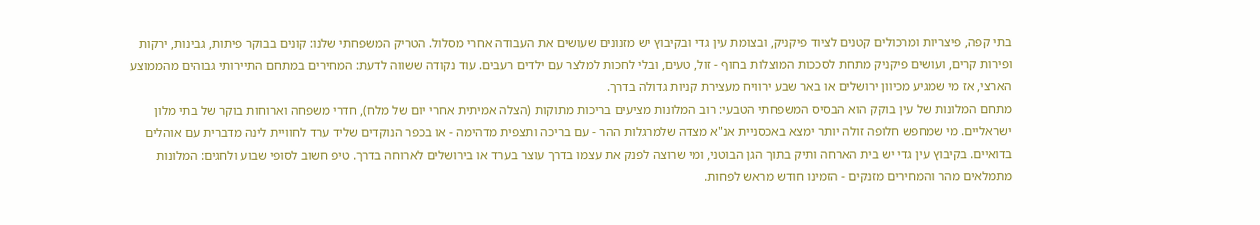בתי קפה, פיצריות ומרכולים קטנים לציוד פיקניק, ובצומת עין גדי ובקיבוץ יש מזנונים שעושים את העבודה אחרי מסלול. הטריק המשפחתי שלנו: קונים בבוקר פיתות, גבינות, ירקות ופירות קרים, ועושים פיקניק מתחת לסככות המוצלות בחוף - זול, טעים, ובלי לחכות למלצר עם ילדים רעבים. עוד נקודה ששווה לדעת: המחירים במתחם התיירותי גבוהים מהממוצע הארצי, אז מי שמגיע מכיוון ירושלים או באר שבע ירוויח מעצירת קניות גדולה בדרך.
מתחם המלונות של עין בוקק הוא הבסיס המשפחתי הטבעי: רוב המלונות מציעים בריכות מתוקות (הצלה אמיתית אחרי יום של מלח), חדרי משפחה וארוחות בוקר של בתי מלון ישראליים. מי שמחפש חלופה זולה יותר ימצא באכסניית אנ"א מצדה שלמרגלות ההר - עם בריכה ותצפית מדהימה - או בכפר הנוקדים שליד ערד לחוויית לינה מדברית עם אוהלים בדואיים. בקיבוץ עין גדי יש בית הארחה ותיק בתוך הגן הבוטני, ומי שרוצה לפנק את עצמו בדרך עוצר בערד או בירושלים לארוחה בדרך. טיפ חשוב לסופי שבוע ולחגים: המלונות מתמלאים מהר והמחירים מזנקים - הזמינו חודש מראש לפחות.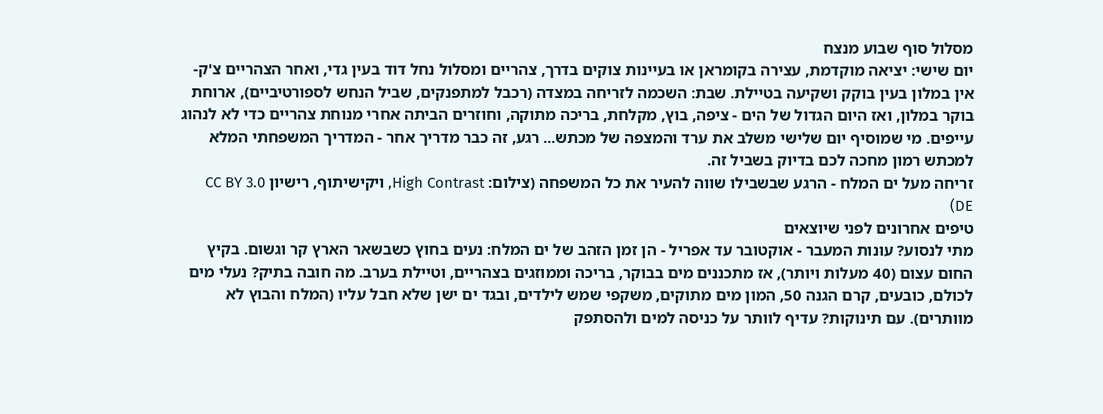מסלול סוף שבוע מנצח
יום שישי: יציאה מוקדמת, עצירה בקומראן או בעיינות צוקים בדרך, צהריים ומסלול נחל דוד בעין גדי, ואחר הצהריים צ'ק-אין במלון בעין בוקק ושקיעה בטיילת. שבת: השכמה לזריחה במצדה (רכבל למתפנקים, שביל הנחש לספורטיביים), ארוחת בוקר במלון, ואז היום הגדול של הים - ציפה, בוץ, מקלחת, בריכה מתוקה, וחוזרים הביתה אחרי מנוחת צהריים כדי לא לנהוג עייפים. מי שמוסיף יום שלישי משלב את ערד והמצפה של מכתש... רגע, זה כבר מדריך אחר - המדריך המשפחתי המלא למכתש רמון מחכה לכם בדיוק בשביל זה.
זריחה מעל ים המלח - הרגע שבשבילו שווה להעיר את כל המשפחה (צילום: High Contrast, ויקישיתוף, רישיון CC BY 3.0 DE)
טיפים אחרונים לפני שיוצאים
מתי לנסוע? עונות המעבר - אוקטובר עד אפריל - הן זמן הזהב של ים המלח: נעים בחוץ כשבשאר הארץ קר וגשום. בקיץ החום עצום (40 מעלות ויותר), אז מתכננים מים בבוקר, בריכה וממוזגים בצהריים, וטיילת בערב. מה חובה בתיק? נעלי מים לכולם, כובעים, קרם הגנה 50, המון מים מתוקים, משקפי שמש לילדים, ובגד ים ישן שלא חבל עליו (המלח והבוץ לא מוותרים). עם תינוקות? עדיף לוותר על כניסה למים ולהסתפק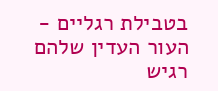בטבילת רגליים - העור העדין שלהם רגיש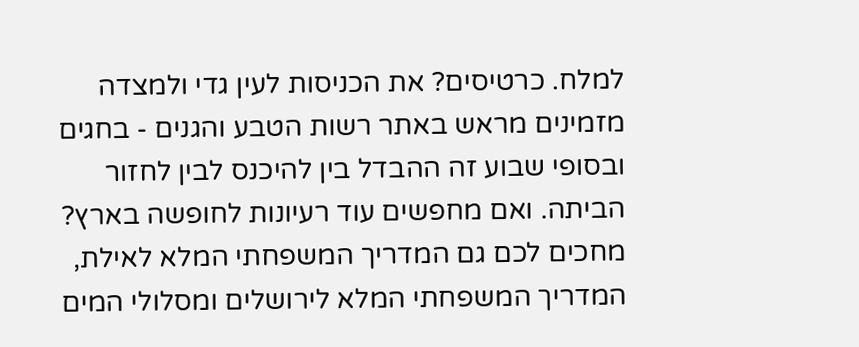למלח. כרטיסים? את הכניסות לעין גדי ולמצדה מזמינים מראש באתר רשות הטבע והגנים - בחגים ובסופי שבוע זה ההבדל בין להיכנס לבין לחזור הביתה. ואם מחפשים עוד רעיונות לחופשה בארץ? מחכים לכם גם המדריך המשפחתי המלא לאילת, המדריך המשפחתי המלא לירושלים ומסלולי המים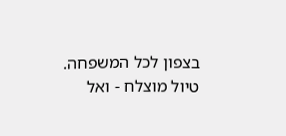בצפון לכל המשפחה. טיול מוצלח - ואל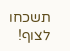תשכחו לצוף!